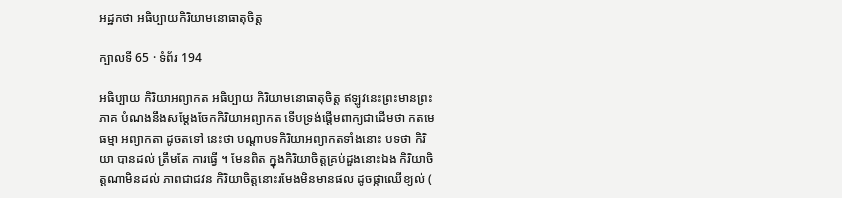អដ្ឋកថា អធិប្បាយកិរិយាមនោធាតុចិត្ត

ក្បាលទី 65 · ទំព័រ 194

អធិប្បាយ កិរិយាអព្យាកត អធិប្បាយ កិរិយាមនោធាតុចិត្ត ឥឡូវនេះព្រះមានព្រះភាគ បំណងនឹងសម្តែងចែកកិរិយាអព្យាកត ទើបទ្រង់ផ្តើមពាក្យជាដើមថា កតមេ ធម្មា អព្យាកតា ដូចតទៅ នេះថា បណ្តាបទកិរិយាអព្យាកតទាំងនោះ បទថា កិរិយា បានដល់ ត្រឹមតែ ការធ្វើ ។ មែនពិត ក្នុងកិរិយាចិត្តគ្រប់ដួងនោះឯង កិរិយាចិត្តណាមិនដល់ ភាពជាជវន កិរិយាចិត្តនោះរមែងមិនមានផល ដូចផ្កាឈើខ្យល់ (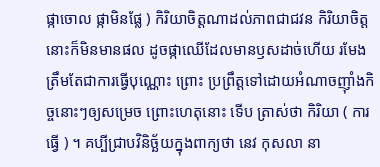ផ្កាចោល ផ្កាមិនផ្លែ ) កិរិយាចិត្តណាដល់ភាពជាជវន កិរិយាចិត្តនោះក៏មិនមានផល ដូចផ្កាឈើដែលមានឫសដាច់ហើយ រមែងត្រឹមតែជាការធ្វើបុណ្ណោះ ព្រោះ ប្រព្រឹត្តទៅដោយអំណាចញ៉ាំងកិច្ចនោះៗឲ្យសម្រេច ព្រោះហេតុនោះ ទើប ត្រាស់ថា កិរិយា ( ការធ្វើ ) ។ គប្បីជ្រាបវិនិច្ឆ័យក្នុងពាក្យថា នេវ កុសលា នា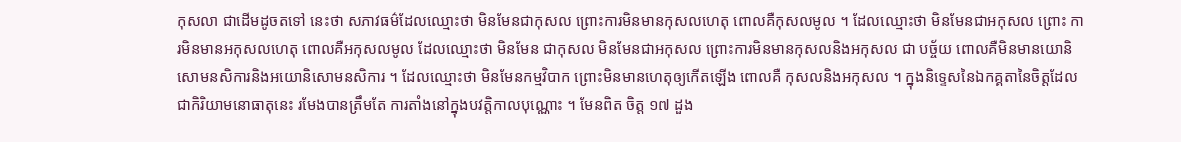កុសលា ជាដើមដូចតទៅ នេះថា សភាវធម៌ដែលឈ្មោះថា មិនមែនជាកុសល ព្រោះការមិនមានកុសលហេតុ ពោលគឺកុសលមូល ។ ដែលឈ្មោះថា មិនមែនជាអកុសល ព្រោះ ការមិនមានអកុសលហេតុ ពោលគឺអកុសលមូល ដែលឈ្មោះថា មិនមែន ជាកុសល មិនមែនជាអកុសល ព្រោះការមិនមានកុសលនិងអកុសល ជា បច្ច័យ ពោលគឺមិនមានយោនិសោមនសិការនិងអយោនិសោមនសិការ ។ ដែលឈ្មោះថា មិនមែនកម្មវិបាក ព្រោះមិនមានហេតុឲ្យកើតឡើង ពោលគឺ កុសលនិងអកុសល ។ ក្នុងនិទ្ទេសនៃឯកគ្គតានៃចិត្តដែលជាកិរិយាមនោធាតុនេះ រមែងបានត្រឹមតែ ការតាំងនៅក្នុងបវត្តិកាលបុណ្ណោះ ។ មែនពិត ចិត្ត ១៧ ដួង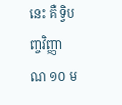នេះ គឺ ទ្វិបញ្ចវិញ្ញាណ ១០ ម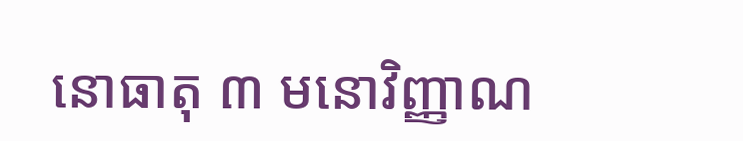នោធាតុ ៣ មនោវិញ្ញាណ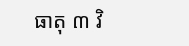ធាតុ ៣ វិ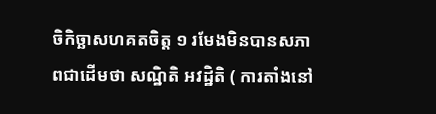ចិកិច្ឆាសហគតចិត្ត ១ រមែងមិនបានសភាពជាដើមថា សណ្ឋិតិ អវដ្ឋិតិ ( ការតាំងនៅ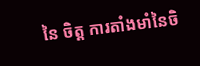នៃ ចិត្ត ការតាំងមាំនៃចិ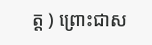ត្ត ) ព្រោះជាស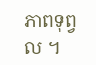ភាពទុព្វល ។